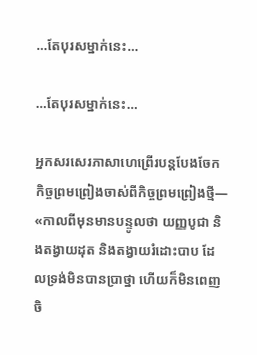…តែបុរសម្នាក់នេះ…

…តែបុរសម្នាក់នេះ…

អ្នកសរសេរភាសាហេព្រើរបន្តបែងចែកកិច្ចព្រមព្រៀងចាស់ពីកិច្ចព្រមព្រៀងថ្មី— «កាលពីមុនមានបន្ទូលថា យញ្ញបូជា និងតង្វាយដុត និងតង្វាយរំដោះបាប ដែលទ្រង់មិនបានប្រាថ្នា ហើយក៏មិនពេញចិ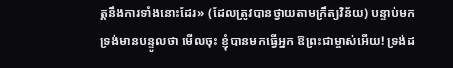ត្តនឹងការទាំងនោះដែរ» (ដែលត្រូវបានថ្វាយតាមក្រឹត្យវិន័យ) បន្ទាប់មក ទ្រង់មានបន្ទូលថា មើលចុះ ខ្ញុំបានមកធ្វើអ្នក ឱព្រះជាម្ចាស់អើយ! ទ្រង់ដ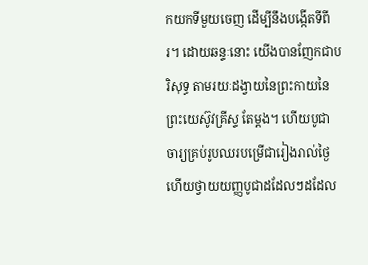កយកទីមួយចេញ ដើម្បីនឹងបង្កើតទីពីរ។ ដោយឆន្ទៈនោះ យើងបានញែកជាបរិសុទ្ធ តាមរយៈដង្វាយនៃព្រះកាយនៃព្រះយេស៊ូវគ្រីស្ទ តែម្តង។ ហើយបូជាចារ្យគ្រប់រូបឈរបម្រើជារៀងរាល់ថ្ងៃ ហើយថ្វាយយញ្ញបូជាដដែលៗដដែល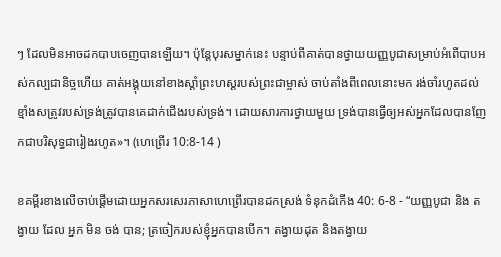ៗ ដែលមិនអាចដកបាបចេញបានឡើយ។ ប៉ុន្តែបុរសម្នាក់នេះ បន្ទាប់ពីគាត់បានថ្វាយយញ្ញបូជាសម្រាប់អំពើបាបអស់កល្បជានិច្ចហើយ គាត់អង្គុយនៅខាងស្តាំព្រះហស្តរបស់ព្រះជាម្ចាស់ ចាប់តាំងពីពេលនោះមក រង់ចាំរហូតដល់ខ្មាំងសត្រូវរបស់ទ្រង់ត្រូវបានគេដាក់ជើងរបស់ទ្រង់។ ដោយសារការថ្វាយមួយ ទ្រង់បានធ្វើឲ្យអស់អ្នកដែលបានញែកជាបរិសុទ្ធជារៀងរហូត»។ (ហេព្រើរ 10:8-14 )

ខគម្ពីរខាងលើចាប់ផ្ដើមដោយអ្នកសរសេរភាសាហេព្រើរបានដកស្រង់ ទំនុកដំកើង 40: 6-8 - “យញ្ញបូជា និង តង្វាយ ដែល អ្នក មិន ចង់ បាន; ត្រចៀករបស់ខ្ញុំអ្នកបានបើក។ តង្វាយដុត និងតង្វាយ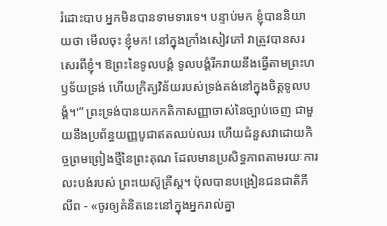រំដោះបាប អ្នកមិនបានទាមទារទេ។ បន្ទាប់មក ខ្ញុំបាននិយាយថា មើលចុះ ខ្ញុំមក! នៅក្នុងក្រាំងសៀវភៅ វាត្រូវបានសរសេរពីខ្ញុំ។ ឱព្រះនៃទូលបង្គំ ទូលបង្គំរីករាយនឹងធ្វើតាមព្រះហឫទ័យទ្រង់ ហើយក្រិត្យវិន័យរបស់ទ្រង់គង់នៅក្នុងចិត្តទូលបង្គំ។'” ព្រះទ្រង់បានយកកតិកាសញ្ញាចាស់នៃច្បាប់ចេញ ជាមួយនឹងប្រព័ន្ធយញ្ញបូជាឥតឈប់ឈរ ហើយជំនួសវាដោយកិច្ចព្រមព្រៀងថ្មីនៃព្រះគុណ ដែលមានប្រសិទ្ធភាពតាមរយៈការលះបង់របស់ ព្រះយេស៊ូគ្រីស្ត។ ប៉ុលបានបង្រៀនជនជាតិភីលីព - «ចូរឲ្យគំនិតនេះនៅក្នុងអ្នករាល់គ្នា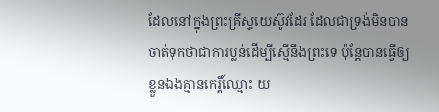ដែលនៅក្នុងព្រះគ្រីស្ទយេស៊ូវដែរ ដែលជាទ្រង់មិនបានចាត់ទុកថាជាការប្លន់ដើម្បីស្មើនឹងព្រះទេ ប៉ុន្តែបានធ្វើឲ្យខ្លួនឯងគ្មានកេរ្តិ៍ឈ្មោះ យ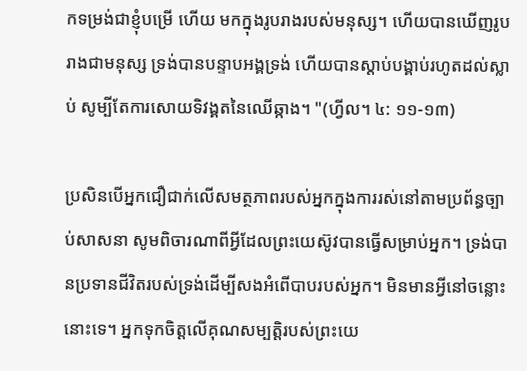កទម្រង់ជាខ្ញុំបម្រើ ហើយ មកក្នុងរូបរាងរបស់មនុស្ស។ ហើយបានឃើញរូបរាងជាមនុស្ស ទ្រង់បានបន្ទាបអង្គទ្រង់ ហើយបានស្តាប់បង្គាប់រហូតដល់ស្លាប់ សូម្បីតែការសោយទិវង្គតនៃឈើឆ្កាង។ "(ហ្វីល។ ៤: ១១-១៣)

ប្រសិនបើអ្នកជឿជាក់លើសមត្ថភាពរបស់អ្នកក្នុងការរស់នៅតាមប្រព័ន្ធច្បាប់សាសនា សូមពិចារណាពីអ្វីដែលព្រះយេស៊ូវបានធ្វើសម្រាប់អ្នក។ ទ្រង់បានប្រទានជីវិតរបស់ទ្រង់ដើម្បីសងអំពើបាបរបស់អ្នក។ មិនមានអ្វីនៅចន្លោះនោះទេ។ អ្នកទុកចិត្តលើគុណសម្បត្តិរបស់ព្រះយេ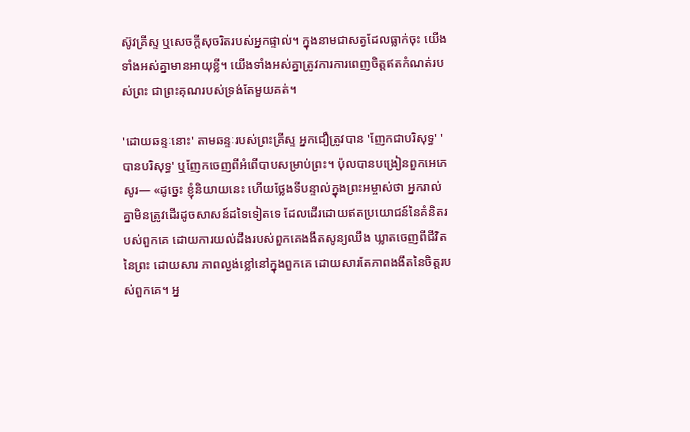ស៊ូវគ្រីស្ទ ឬសេចក្តីសុចរិតរបស់អ្នកផ្ទាល់។ ក្នុងនាមជាសត្វដែលធ្លាក់ចុះ យើងទាំងអស់គ្នាមានអាយុខ្លី។ យើងទាំងអស់គ្នាត្រូវការការពេញចិត្តឥតកំណត់របស់ព្រះ ជាព្រះគុណរបស់ទ្រង់តែមួយគត់។

'ដោយឆន្ទៈនោះ' តាមឆន្ទៈរបស់ព្រះគ្រីស្ទ អ្នកជឿត្រូវបាន 'ញែកជាបរិសុទ្ធ' 'បានបរិសុទ្ធ' ឬញែកចេញពីអំពើបាបសម្រាប់ព្រះ។ ប៉ុលបានបង្រៀនពួកអេភេសូរ— «ដូច្នេះ ខ្ញុំនិយាយនេះ ហើយថ្លែងទីបន្ទាល់ក្នុងព្រះអម្ចាស់ថា អ្នករាល់គ្នាមិនត្រូវដើរដូចសាសន៍ដទៃទៀតទេ ដែលដើរដោយឥតប្រយោជន៍នៃគំនិតរបស់ពួកគេ ដោយការយល់ដឹងរបស់ពួកគេងងឹតសូន្យឈឹង ឃ្លាតចេញពីជីវិតនៃព្រះ ដោយសារ ភាពល្ងង់ខ្លៅនៅក្នុងពួកគេ ដោយសារតែភាពងងឹតនៃចិត្តរបស់ពួកគេ។ អ្ន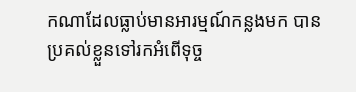កណាដែលធ្លាប់មានអារម្មណ៍កន្លងមក បានប្រគល់ខ្លួនទៅរកអំពើទុច្ច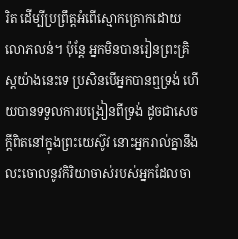រិត ដើម្បីប្រព្រឹត្តអំពើស្មោកគ្រោកដោយលោភលន់។ ប៉ុន្តែ អ្នកមិនបានរៀនព្រះគ្រិស្ដយ៉ាងនេះទេ ប្រសិនបើអ្នកបានឮទ្រង់ ហើយបានទទួលការបង្រៀនពីទ្រង់ ដូចជាសេចក្ដីពិតនៅក្នុងព្រះយេស៊ូវ នោះអ្នករាល់គ្នានឹងលះចោលនូវកិរិយាចាស់របស់អ្នកដែលចា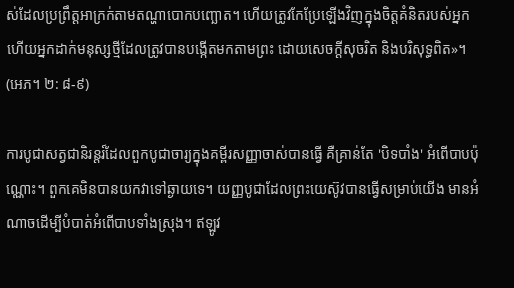ស់ដែលប្រព្រឹត្តអាក្រក់តាមតណ្ហាបោកបញ្ឆោត។ ហើយត្រូវកែប្រែឡើងវិញក្នុងចិត្តគំនិតរបស់អ្នក ហើយអ្នកដាក់មនុស្សថ្មីដែលត្រូវបានបង្កើតមកតាមព្រះ ដោយសេចក្ដីសុចរិត និងបរិសុទ្ធពិត»។ (អេភ។ ២: ៨-៩)

ការបូជាសត្វជានិរន្តរ៍ដែលពួកបូជាចារ្យក្នុងគម្ពីរសញ្ញាចាស់បានធ្វើ គឺគ្រាន់តែ 'បិទបាំង' អំពើបាបប៉ុណ្ណោះ។ ពួកគេមិនបានយកវាទៅឆ្ងាយទេ។ យញ្ញបូជាដែលព្រះយេស៊ូវបានធ្វើសម្រាប់យើង មានអំណាចដើម្បីបំបាត់អំពើបាបទាំងស្រុង។ ឥឡូវ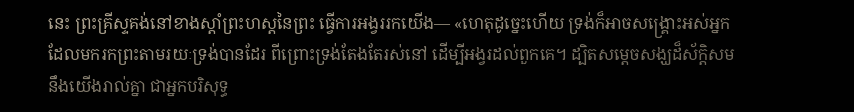នេះ ព្រះគ្រីស្ទគង់នៅខាងស្តាំព្រះហស្តនៃព្រះ ធ្វើការអង្វររកយើង— «ហេតុដូច្នេះហើយ ទ្រង់ក៏អាចសង្គ្រោះអស់អ្នកដែលមករកព្រះតាមរយៈទ្រង់បានដែរ ពីព្រោះទ្រង់តែងតែរស់នៅ ដើម្បីអង្វរដល់ពួកគេ។ ដ្បិតសម្ដេចសង្ឃដ៏ស័ក្តិសមនឹងយើងរាល់គ្នា ជាអ្នកបរិសុទ្ធ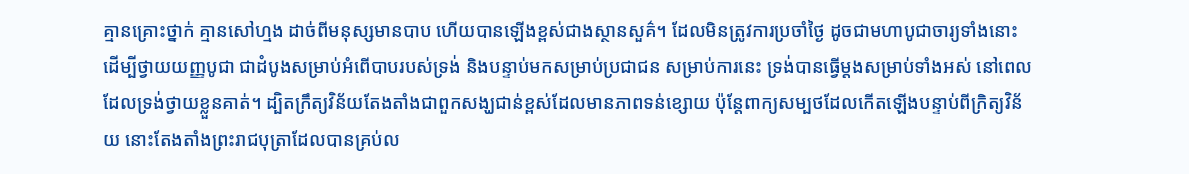គ្មានគ្រោះថ្នាក់ គ្មានសៅហ្មង ដាច់ពីមនុស្សមានបាប ហើយបានឡើងខ្ពស់ជាងស្ថានសួគ៌។ ដែលមិនត្រូវការប្រចាំថ្ងៃ ដូចជាមហាបូជាចារ្យទាំងនោះ ដើម្បីថ្វាយយញ្ញបូជា ជាដំបូងសម្រាប់អំពើបាបរបស់ទ្រង់ និងបន្ទាប់មកសម្រាប់ប្រជាជន សម្រាប់ការនេះ ទ្រង់បានធ្វើម្តងសម្រាប់ទាំងអស់ នៅពេលដែលទ្រង់ថ្វាយខ្លួនគាត់។ ដ្បិតក្រឹត្យវិន័យតែងតាំងជាពួកសង្ឃជាន់ខ្ពស់ដែលមានភាពទន់ខ្សោយ ប៉ុន្តែពាក្យសម្បថដែលកើតឡើងបន្ទាប់ពីក្រិត្យវិន័យ នោះតែងតាំងព្រះរាជបុត្រាដែលបានគ្រប់ល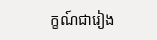ក្ខណ៍ជារៀង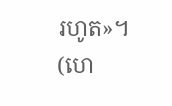រហូត»។ (ហេ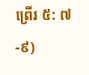ព្រើរ ៥: ៧-៩)